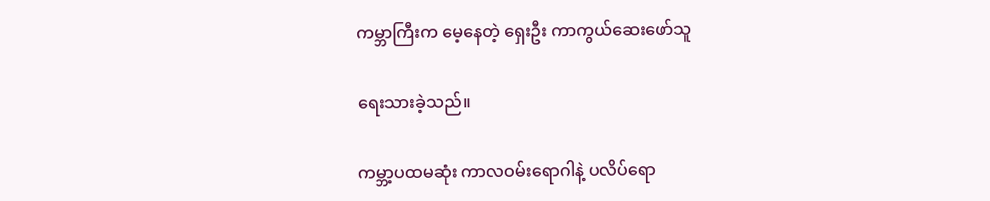ကမ္ဘာကြီးက မေ့နေတဲ့ ရှေးဦး ကာကွယ်ဆေးဖော်သူ

ရေးသားခဲ့သည်။

ကမ္ဘာ့ပထမဆုံး ကာလဝမ်းရောဂါနဲ့ ပလိပ်ရော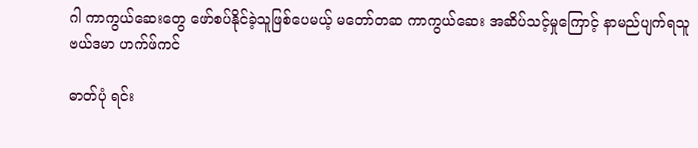ဂါ ကာကွယ်ဆေးတွေ ဖော်စပ်နိုင်ခဲ့သူဖြစ်ပေမယ့် မတော်တဆ ကာကွယ်ဆေး အဆိပ်သင့်မှုကြောင့် နာမည်ပျက်ရသူ ဗယ်ဒမာ ဟက်ဖ်ကင်

ဓာတ်ပုံ ရင်း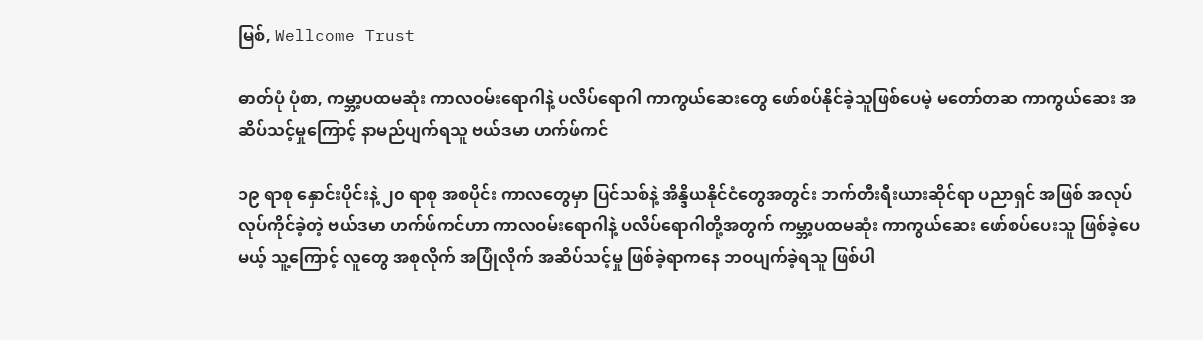မြစ်, Wellcome Trust

ဓာတ်ပုံ ပုံစာ, ကမ္ဘာ့ပထမဆုံး ကာလဝမ်းရောဂါနဲ့ ပလိပ်ရောဂါ ကာကွယ်ဆေးတွေ ဖော်စပ်နိုင်ခဲ့သူဖြစ်ပေမဲ့ မတော်တဆ ကာကွယ်ဆေး အဆိပ်သင့်မှုကြောင့် နာမည်ပျက်ရသူ ဗယ်ဒမာ ဟက်ဖ်ကင်

၁၉ ရာစု နှောင်းပိုင်းနဲ့ ၂၀ ရာစု အစပိုင်း ကာလတွေမှာ ပြင်သစ်နဲ့ အိန္ဒိယနိုင်ငံတွေအတွင်း ဘက်တီးရီးယားဆိုင်ရာ ပညာရှင် အဖြစ် အလုပ်လုပ်ကိုင်ခဲ့တဲ့ ဗယ်ဒမာ ဟက်ဖ်ကင်ဟာ ကာလဝမ်းရောဂါနဲ့ ပလိပ်ရောဂါတို့အတွက် ကမ္ဘာ့ပထမဆုံး ကာကွယ်ဆေး ဖော်စပ်ပေးသူ ဖြစ်ခဲ့ပေမယ့် သူ့ကြောင့် လူတွေ အစုလိုက် အပြုံလိုက် အဆိပ်သင့်မှု ဖြစ်ခဲ့ရာကနေ ဘဝပျက်ခဲ့ရသူ ဖြစ်ပါ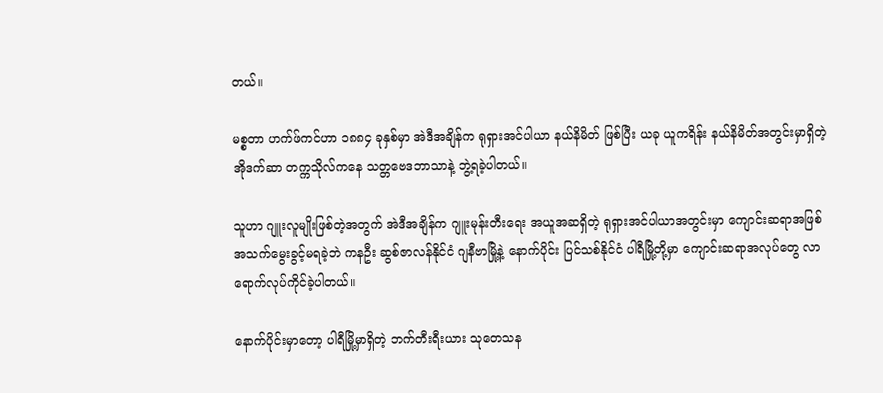တယ်။

မစ္စတာ ဟက်ဖ်ကင်ဟာ ၁၈၈၄ ခုနှစ်မှာ အဲဒီအချိန်က ရုရှားအင်ပါယာ နယ်နိမိတ် ဖြစ်ပြီး ယခု ယူကရိန်း နယ်နိမိတ်အတွင်းမှာရှိတဲ့ အိုဒက်ဆာ တက္ကသိုလ်ကနေ သတ္တဗေဒဘာသာနဲ့ ဘွဲ့ရခဲ့ပါတယ်။

သူဟာ ဂျူးလူမျိုးဖြစ်တဲ့အတွက် အဲဒီအချိန်က ဂျူးမုန်းတီးရေး အယူအဆရှိတဲ့ ရုရှားအင်ပါယာအတွင်းမှာ ကျောင်းဆရာအဖြစ် အသက်မွေးခွင့်မရခဲ့ဘဲ ကနဦး ဆွစ်ဇာလန်နိုင်ငံ ဂျနီဗာမြို့နဲ့ နောက်ပိုင်း ပြင်သစ်နိုင်ငံ ပါရီမြို့တို့မှာ ကျောင်းဆရာအလုပ်တွေ လာရောက်လုပ်ကိုင်ခဲ့ပါတယ်။

နောက်ပိုင်းမှာတော့ ပါရီမြို့မှာရှိတဲ့ ဘက်တီးရီးယား သုတေသန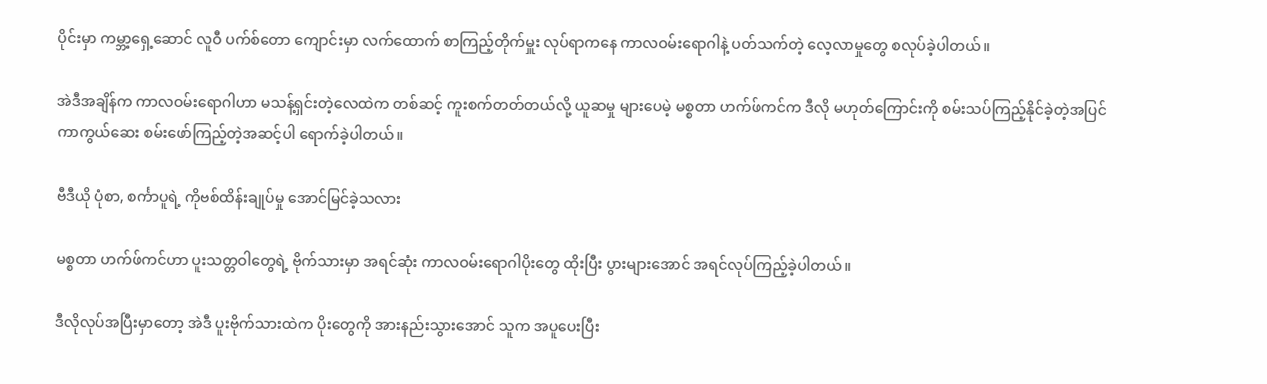ပိုင်းမှာ ကမ္ဘာ့ရှေ့ဆောင် လူဝီ ပက်စ်တော ကျောင်းမှာ လက်ထောက် စာကြည့်တိုက်မှူး လုပ်ရာကနေ ကာလဝမ်းရောဂါနဲ့ ပတ်သက်တဲ့ လေ့လာမှုတွေ စလုပ်ခဲ့ပါတယ်။

အဲဒီအချိန်က ကာလဝမ်းရောဂါဟာ မသန့်ရှင်းတဲ့လေထဲက တစ်ဆင့် ကူးစက်တတ်တယ်လို့ ယူဆမှု များပေမဲ့ မစ္စတာ ဟက်ဖ်ကင်က ဒီလို မဟုတ်ကြောင်းကို စမ်းသပ်ကြည့်နိုင်ခဲ့တဲ့အပြင် ကာကွယ်ဆေး စမ်းဖော်ကြည့်တဲ့အဆင့်ပါ ရောက်ခဲ့ပါတယ်။

ဗီဒီယို ပုံစာ, စင်္ကာပူရဲ့ ကိုဗစ်ထိန်းချုပ်မှု အောင်မြင်ခဲ့သလား

မစ္စတာ ဟက်ဖ်ကင်ဟာ ပူးသတ္တဝါတွေရဲ့ ဗိုက်သားမှာ အရင်ဆုံး ကာလဝမ်းရောဂါပိုးတွေ ထိုးပြီး ပွားများအောင် အရင်လုပ်ကြည့်ခဲ့ပါတယ်။

ဒီလိုလုပ်အပြီးမှာတော့ အဲဒီ ပူးဗိုက်သားထဲက ပိုးတွေကို အားနည်းသွားအောင် သူက အပူပေးပြီး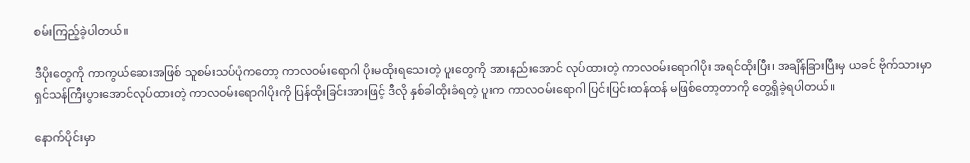စမ်းကြည့်ခဲ့ပါတယ်။

ဒီပိုးတွေကို ကာကွယ်ဆေးအဖြစ် သူစမ်းသပ်ပုံကတော့ ကာလဝမ်းရောဂါ ပိုးမထိုးရသေးတဲ့ ပူးတွေကို အားနည်းအောင် လုပ်ထားတဲ့ ကာလဝမ်းရောဂါပိုး အရင်ထိုးပြီး၊ အချိန်ခြားပြီးမှ ယခင် ဗိုက်သားမှာ ရှင်သန်ကြီးပွားအောင်လုပ်ထားတဲ့ ကာလဝမ်းရောဂါပိုးကို ပြန်ထိုးခြင်းအားဖြင့် ဒီလို နှစ်ခါထိုးခံရတဲ့ ပူးက ကာလဝမ်းရောဂါ ပြင်းပြင်းထန်ထန် မဖြစ်တော့တာကို တွေ့ရှိခဲ့ရပါတယ်။

နောက်ပိုင်းမှာ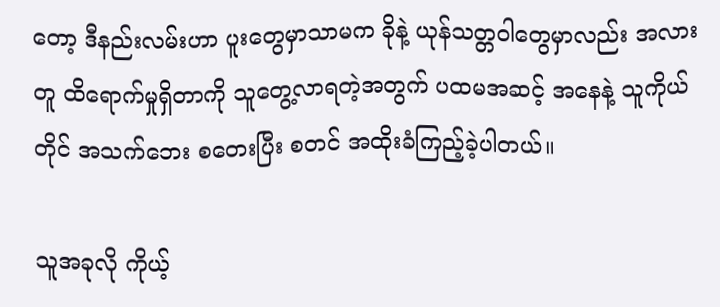တော့ ဒီနည်းလမ်းဟာ ပူးတွေမှာသာမက ခိုနဲ့ ယုန်သတ္တဝါတွေမှာလည်း အလားတူ ထိရောက်မှုရှိတာကို သူတွေ့လာရတဲ့အတွက် ပထမအဆင့် အနေနဲ့ သူကိုယ်တိုင် အသက်ဘေး စတေးပြီး စတင် အထိုးခံကြည့်ခဲ့ပါတယ်။

သူအခုလို ကိုယ့်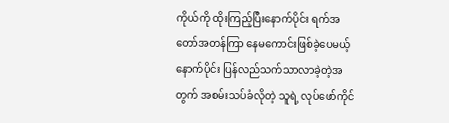ကိုယ်ကို ထိုးကြည့်ပြီးနောက်ပိုင်း ရက်အတော်အတန်ကြာ နေမကောင်းဖြစ်ခဲ့ပေမယ့် နောက်ပိုင်း ပြန်လည်သက်သာလာခဲ့တဲ့အတွက် အစမ်းသပ်ခံလိုတဲ့ သူရဲ့ လုပ်ဖော်ကိုင်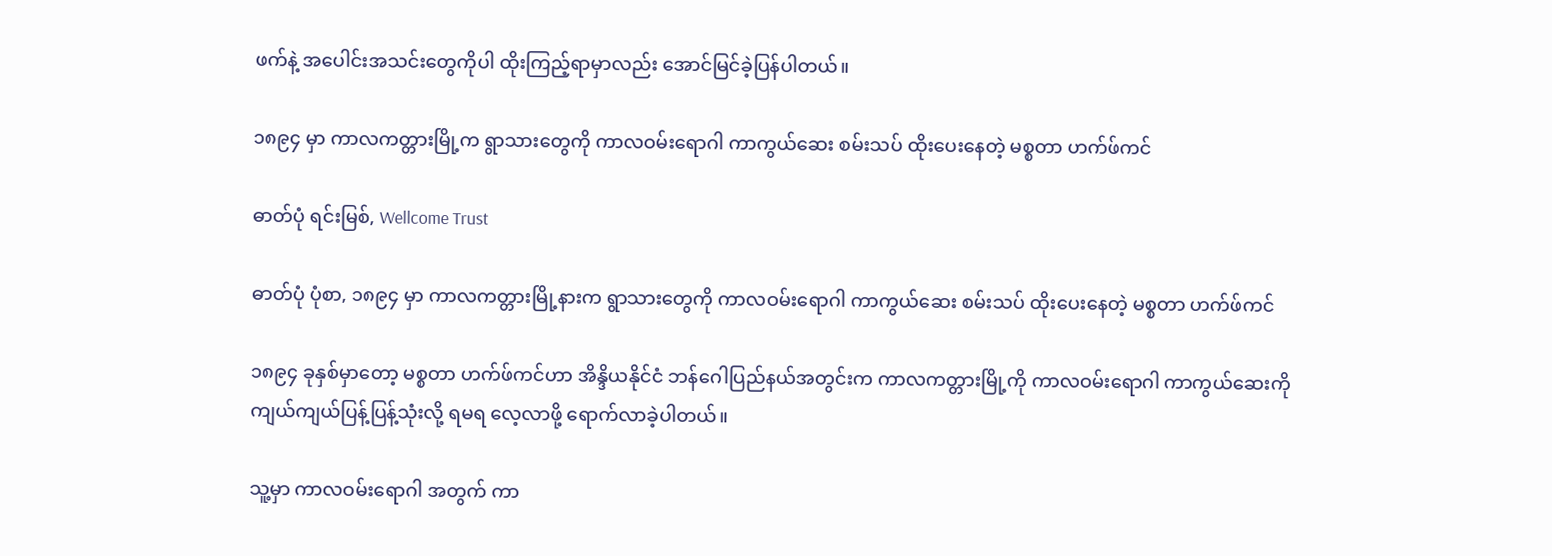ဖက်နဲ့ အပေါင်းအသင်းတွေကိုပါ ထိုးကြည့်ရာမှာလည်း အောင်မြင်ခဲ့ပြန်ပါတယ်။

၁၈၉၄ မှာ ကာလကတ္တားမြို့က ရွာသားတွေကို ကာလဝမ်းရောဂါ ကာကွယ်ဆေး စမ်းသပ် ထိုးပေးနေတဲ့ မစ္စတာ ဟက်ဖ်ကင်

ဓာတ်ပုံ ရင်းမြစ်, Wellcome Trust

ဓာတ်ပုံ ပုံစာ, ၁၈၉၄ မှာ ကာလကတ္တားမြို့နားက ရွာသားတွေကို ကာလဝမ်းရောဂါ ကာကွယ်ဆေး စမ်းသပ် ထိုးပေးနေတဲ့ မစ္စတာ ဟက်ဖ်ကင်

၁၈၉၄ ခုနှစ်မှာတော့ မစ္စတာ ဟက်ဖ်ကင်ဟာ အိန္ဒိယနိုင်ငံ ဘန်ဂေါပြည်နယ်အတွင်းက ကာလကတ္တားမြို့ကို ကာလဝမ်းရောဂါ ကာကွယ်ဆေးကို ကျယ်ကျယ်ပြန့်ပြန့်သုံးလို့ ရမရ လေ့လာဖို့ ရောက်လာခဲ့ပါတယ်။

သူ့မှာ ကာလဝမ်းရောဂါ အတွက် ကာ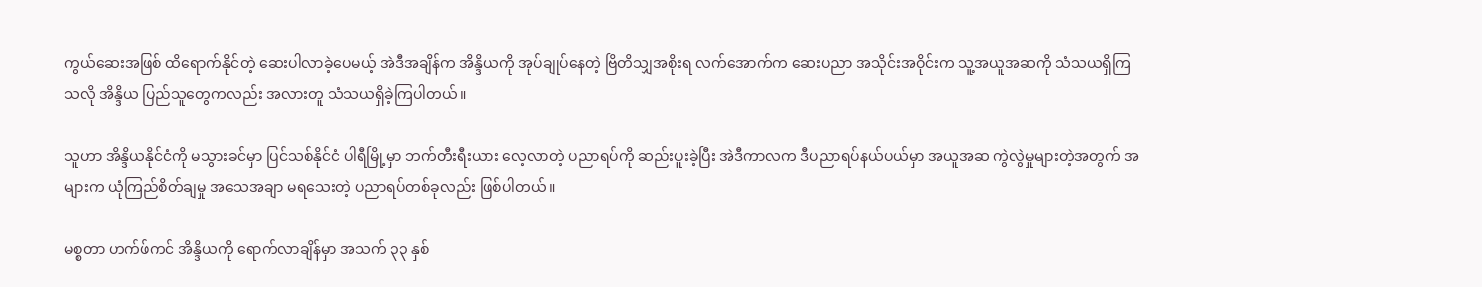ကွယ်ဆေးအဖြစ် ထိရောက်နိုင်တဲ့ ဆေးပါလာခဲ့ပေမယ့် အဲဒီအချိန်က အိန္ဒိယကို အုပ်ချုပ်နေတဲ့ ဗြိတိသျှအစိုးရ လက်အောက်က ဆေးပညာ အသိုင်းအဝိုင်းက သူ့အယူအဆကို သံသယရှိကြသလို အိန္ဒိယ ပြည်သူတွေကလည်း အလားတူ သံသယရှိခဲ့ကြပါတယ်။

သူဟာ အိန္ဒိယနိုင်ငံကို မသွားခင်မှာ ပြင်သစ်နိုင်ငံ ပါရီမြို့မှာ ဘက်တီးရီးယား လေ့လာတဲ့ ပညာရပ်ကို ဆည်းပူးခဲ့ပြီး အဲဒီကာလက ဒီပညာရပ်နယ်ပယ်မှာ အယူအဆ ကွဲလွဲမှုများတဲ့အတွက် အများက ယုံကြည်စိတ်ချမှု အသေအချာ မရသေးတဲ့ ပညာရပ်တစ်ခုလည်း ဖြစ်ပါတယ်။

မစ္စတာ ဟက်ဖ်ကင် အိန္ဒိယကို ရောက်လာချိန်မှာ အသက် ၃၃ နှစ်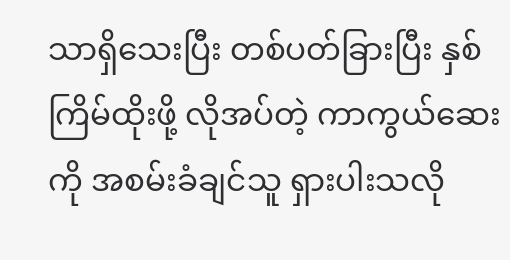သာရှိသေးပြီး တစ်ပတ်ခြားပြီး နှစ်ကြိမ်ထိုးဖို့ လိုအပ်တဲ့ ကာကွယ်ဆေးကို အစမ်းခံချင်သူ ရှားပါးသလို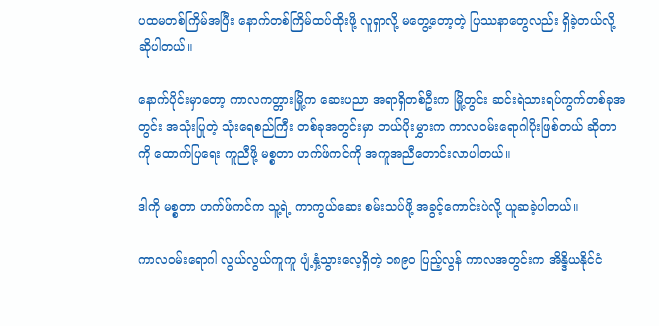ပထမတစ်ကြိမ်အပြီး နောက်တစ်ကြိမ်ထပ်ထိုးဖို့ လူရှာလို့ မတွေ့တော့တဲ့ ပြဿနာတွေလည်း ရှိခဲ့တယ်လို့ ဆိုပါတယ်။

နောက်ပိုင်းမှာတော့ ကာလကတ္တားမြို့က ဆေးပညာ အရာရှိတစ်ဦးက မြို့တွင်း ဆင်းရဲသားရပ်ကွက်တစ်ခုအတွင်း အသုံးပြုတဲ့ သုံးရေစည်ကြီး တစ်ခုအတွင်းမှာ ဘယ်ပိုးမွှားက ကာလဝမ်းရောဂါပိုးဖြစ်တယ် ဆိုတာကို ထောက်ပြရေး ကူညီဖို့ မစ္စတာ ဟက်ဖ်ကင်ကို အကူအညီတောင်းလာပါတယ်။

ဒါကို မစ္စတာ ဟက်ဖ်ကင်က သူ့ရဲ့ ကာကွယ်ဆေး စမ်းသပ်ဖို့ အခွင့်ကောင်းပဲလို့ ယူဆခဲ့ပါတယ်။

ကာလဝမ်းရောဂါ လွယ်လွယ်ကူကူ ပျံ့နှံ့သွားလေ့ရှိတဲ့ ၁၈၉၀ ပြည့်လွန် ကာလအတွင်းက အိန္ဒိယနိုင်ငံ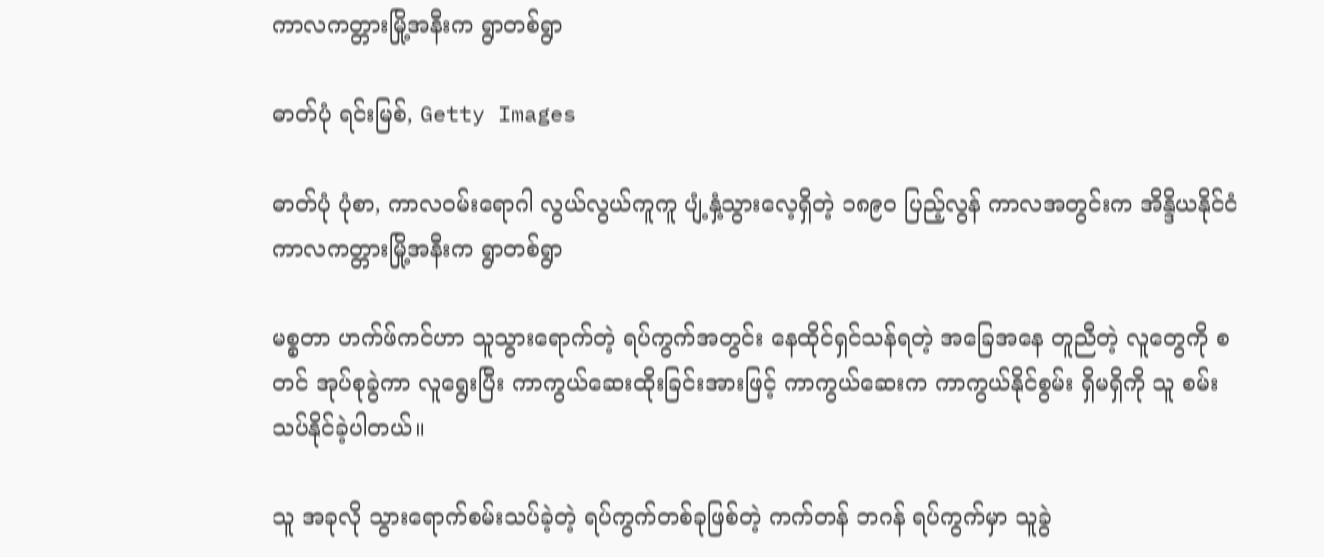ကာလကတ္တားမြို့အနီးက ရွာတစ်ရွာ

ဓာတ်ပုံ ရင်းမြစ်, Getty Images

ဓာတ်ပုံ ပုံစာ, ကာလဝမ်းရောဂါ လွယ်လွယ်ကူကူ ပျံ့နှံ့သွားလေ့ရှိတဲ့ ၁၈၉၀ ပြည့်လွန် ကာလအတွင်းက အိန္ဒိယနိုင်ငံ ကာလကတ္တားမြို့အနီးက ရွာတစ်ရွာ

မစ္စတာ ဟက်ဖ်ကင်ဟာ သူသွားရောက်တဲ့ ရပ်ကွက်အတွင်း နေထိုင်ရှင်သန်ရတဲ့ အခြေအနေ တူညီတဲ့ လူတွေကို စတင် အုပ်စုခွဲကာ လူရွေးပြီး ကာကွယ်ဆေးထိုးခြင်းအားဖြင့် ကာကွယ်ဆေးက ကာကွယ်နိုင်စွမ်း ရှိမရှိကို သူ စမ်းသပ်နိုင်ခဲ့ပါတယ်။

သူ အခုလို သွားရောက်စမ်းသပ်ခဲ့တဲ့ ရပ်ကွက်တစ်ခုဖြစ်တဲ့ ကက်တန် ဘဂန် ရပ်ကွက်မှာ သူခွဲ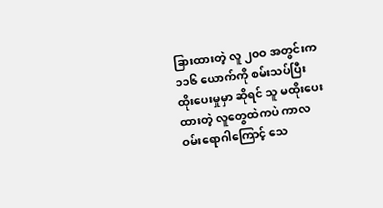ခြားထားတဲ့ လူ ၂၀ဝ အတွင်းက ၁၁၆ ယောက်ကို စမ်းသပ်ပြီး ထိုးပေးမှုမှာ ဆိုရင် သူ မထိုးပေးထားတဲ့ လူတွေထဲကပဲ ကာလဝမ်းရောဂါကြောင့် သေ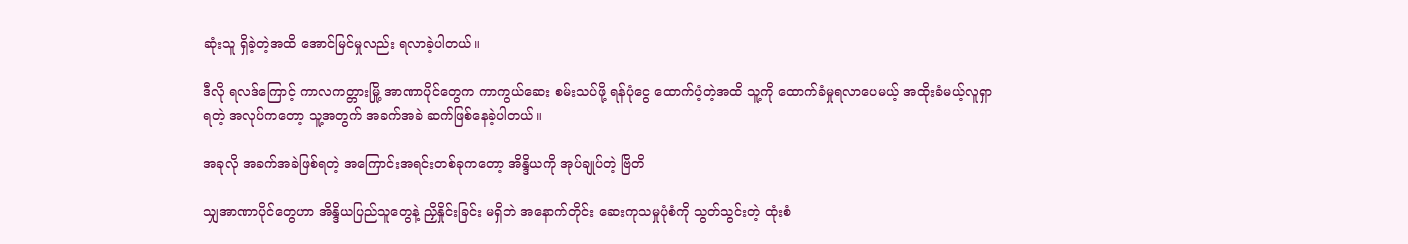ဆုံးသူ ရှိခဲ့တဲ့အထိ အောင်မြင်မှုလည်း ရလာခဲ့ပါတယ်။

ဒီလို ရလဒ်ကြောင့် ကာလကတ္တားမြို့ အာဏာပိုင်တွေက ကာကွယ်ဆေး စမ်းသပ်ဖို့ ရန်ပုံငွေ ထောက်ပံ့တဲ့အထိ သူ့ကို ထောက်ခံမှုရလာပေမယ့် အထိုးခံမယ့်လူရှာရတဲ့ အလုပ်ကတော့ သူ့အတွက် အခက်အခဲ ဆက်ဖြစ်နေခဲ့ပါတယ်။

အခုလို အခက်အခဲဖြစ်ရတဲ့ အကြောင်းအရင်းတစ်ခုကတော့ အိန္ဒိယကို အုပ်ချုပ်တဲ့ ဗြိတိ

သျှအာဏာပိုင်တွေဟာ အိန္ဒိယပြည်သူတွေနဲ့ ညှိနှိုင်းခြင်း မရှိဘဲ အနောက်တိုင်း ဆေးကုသမှုပုံစံကို သွတ်သွင်းတဲ့ ထုံးစံ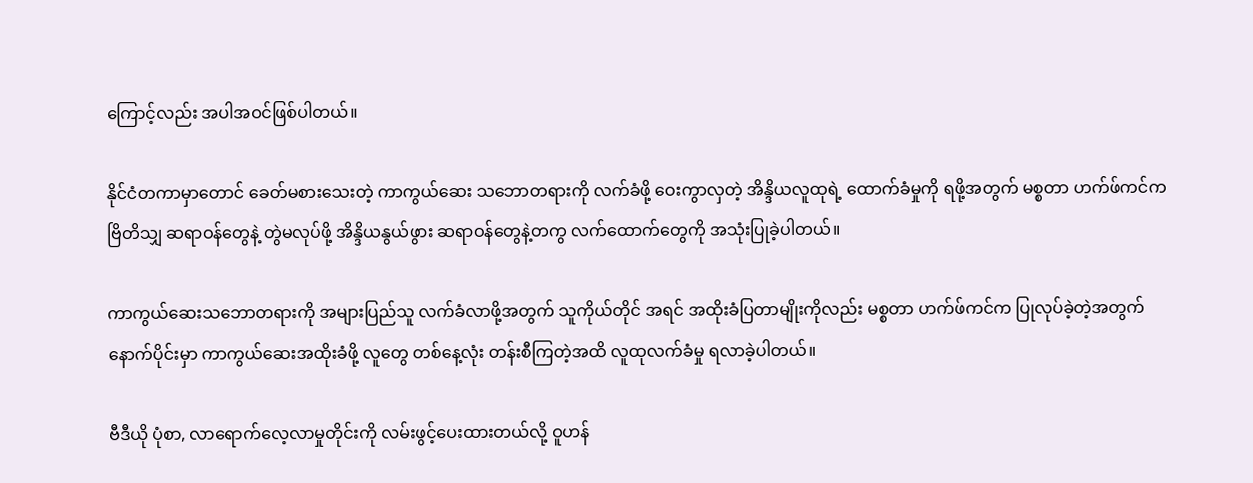ကြောင့်လည်း အပါအဝင်ဖြစ်ပါတယ်။

နိုင်ငံတကာမှာတောင် ခေတ်မစားသေးတဲ့ ကာကွယ်ဆေး သဘောတရားကို လက်ခံဖို့ ဝေးကွာလှတဲ့ အိန္ဒိယလူထုရဲ့ ထောက်ခံမှုကို ရဖို့အတွက် မစ္စတာ ဟက်ဖ်ကင်က ဗြိတိသျှ ဆရာဝန်တွေနဲ့ တွဲမလုပ်ဖို့ အိန္ဒိယနွယ်ဖွား ဆရာဝန်တွေနဲ့တကွ လက်ထောက်တွေကို အသုံးပြုခဲ့ပါတယ်။

ကာကွယ်ဆေးသဘောတရားကို အများပြည်သူ လက်ခံလာဖို့အတွက် သူကိုယ်တိုင် အရင် အထိုးခံပြတာမျိုးကိုလည်း မစ္စတာ ဟက်ဖ်ကင်က ပြုလုပ်ခဲ့တဲ့အတွက် နောက်ပိုင်းမှာ ကာကွယ်ဆေးအထိုးခံဖို့ လူတွေ တစ်နေ့လုံး တန်းစီကြတဲ့အထိ လူထုလက်ခံမှု ရလာခဲ့ပါတယ်။

ဗီဒီယို ပုံစာ, လာရောက်လေ့လာမှုတိုင်းကို လမ်းဖွင့်ပေးထားတယ်လို့ ဝူဟန်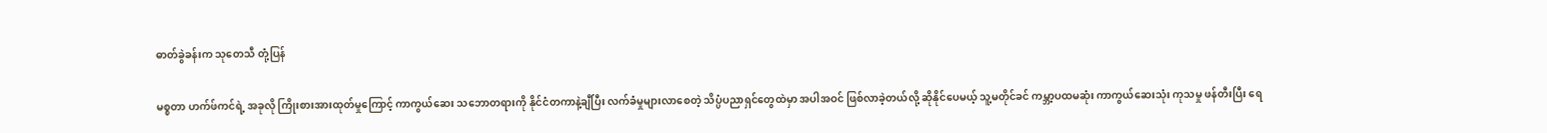ဓာတ်ခွဲခန်းက သုတေသီ တုံ့ပြန်

မစ္စတာ ဟက်ဖ်ကင်ရဲ့ အခုလို ကြိုးစားအားထုတ်မှုကြောင့် ကာကွယ်ဆေး သဘောတရားကို နိုင်ငံတကာနဲ့ချီပြီး လက်ခံမှုများလာစေတဲ့ သိပ္ပံပညာရှင်တွေထဲမှာ အပါအဝင် ဖြစ်လာခဲ့တယ်လို့ ဆိုနိုင်ပေမယ့် သူ့မတိုင်ခင် ကမ္ဘာ့ပထမဆုံး ကာကွယ်ဆေးသုံး ကုသမှု ဖန်တီးပြီး ရေ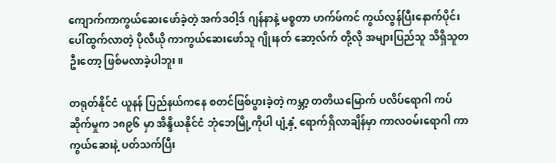ကျောက်ကာကွယ်ဆေးဖော်ခဲ့တဲ့ အက်ဒဝါ့ဒ် ဂျန်နာနဲ့ မစ္စတာ ဟက်ဖ်ကင် ကွယ်လွန်ပြီးနောက်ပိုင်း ပေါ်ထွက်လာတဲ့ ပိုလီယို ကာကွယ်ဆေးဖော်သူ ဂျိုးနတ် ဆော့လ်က် တို့လို အများပြည်သူ သိရှိသူတဦးတော့ ဖြစ်မလာခဲ့ပါဘူး။

တရုတ်နိုင်ငံ ယူနန် ပြည်နယ်ကနေ စတင်ဖြစ်ပွားခဲ့တဲ့ ကမ္ဘာ့ တတိယမြောက် ပလိပ်ရောဂါ ကပ်ဆိုက်မှုက ၁၈၉၆ မှာ အိန္ဒိယနိုင်ငံ ဘုံဘေမြို့ကိုပါ ပျံ့နှံ့ ရောက်ရှိလာချိန်မှာ ကာလဝမ်းရောဂါ ကာကွယ်ဆေးနဲ့ ပတ်သက်ပြီး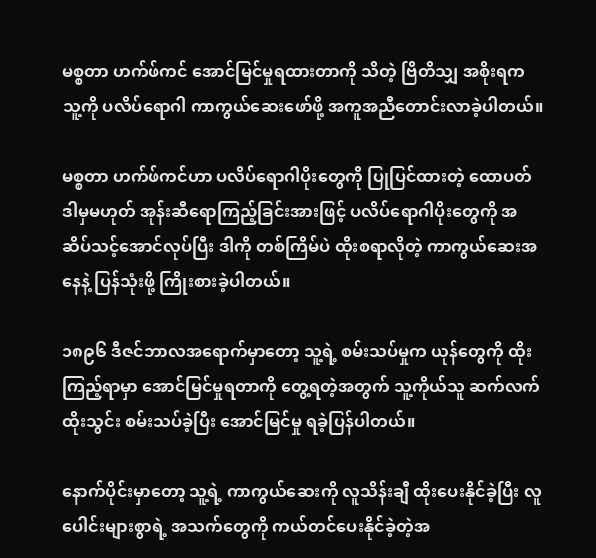မစ္စတာ ဟက်ဖ်ကင် အောင်မြင်မှုရထားတာကို သိတဲ့ ဗြိတိသျှ အစိုးရက သူ့ကို ပလိပ်ရောဂါ ကာကွယ်ဆေးဖော်ဖို့ အကူအညီတောင်းလာခဲ့ပါတယ်။

မစ္စတာ ဟက်ဖ်ကင်ဟာ ပလိပ်ရောဂါပိုးတွေကို ပြုပြင်ထားတဲ့ ထောပတ် ဒါမှမဟုတ် အုန်းဆီရောကြည့်ခြင်းအားဖြင့် ပလိပ်ရောဂါပိုးတွေကို အဆိပ်သင့်အောင်လုပ်ပြီး ဒါကို တစ်ကြိမ်ပဲ ထိုးစရာလိုတဲ့ ကာကွယ်ဆေးအနေနဲ့ ပြန်သုံးဖို့ ကြိုးစားခဲ့ပါတယ်။

၁၈၉၆ ဒီဇင်ဘာလအရောက်မှာတော့ သူ့ရဲ့ စမ်းသပ်မှုက ယုန်တွေကို ထိုးကြည့်ရာမှာ အောင်မြင်မှုရတာကို တွေ့ရတဲ့အတွက် သူ့ကိုယ်သူ ဆက်လက် ထိုးသွင်း စမ်းသပ်ခဲ့ပြီး အောင်မြင်မှု ရခဲ့ပြန်ပါတယ်။

နောက်ပိုင်းမှာတော့ သူ့ရဲ့ ကာကွယ်ဆေးကို လူသိန်းချီ ထိုးပေးနိုင်ခဲ့ပြီး လူပေါင်းများစွာရဲ့ အသက်တွေကို ကယ်တင်ပေးနိုင်ခဲ့တဲ့အ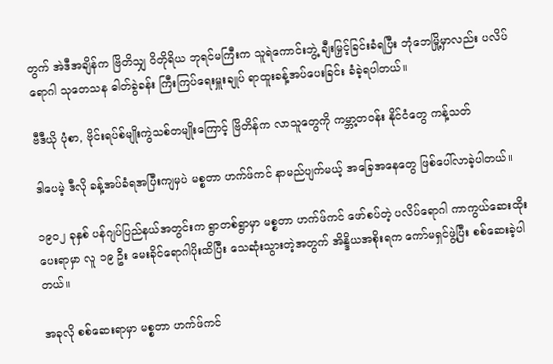တွက် အဲဒီအချိန်က ဗြိတိသျှ ဝိတိုရိယ ဘုရင်မကြီးက သူရဲကောင်းဘွဲ့ ချီးမြှင့်ခြင်းခံရပြီး ဘုံဘေမြို့မှာလည်း ပလိပ်ရောဂါ သုတေသန ဓါတ်ခွဲခန်း ကြီးကြပ်ရေးမှူးချုပ် ရာထူးခန့်အပ်ပေးခြင်း ခံခဲ့ရပါတယ်။

ဗီဒီယို ပုံစာ, ဗိုင်းရပ်စ်မျိုးကွဲသစ်တမျိုးကြောင့် ဗြိတိန်က လာသူတွေကို ကမ္ဘာ့တဝန်း နိုင်ငံတွေ ကန့်သတ်

ဒါပေမဲ့ ဒီလို ခန့်အပ်ခံရအပြီးကျမှပဲ မစ္စတာ ဟက်ဖ်ကင် နာမည်ပျက်မယ့် အခြေအနေတွေ ဖြစ်ပေါ်လာခဲ့ပါတယ်။

၁၉၀၂ ခုနှစ် ပန်ဂျပ်ပြည်နယ်အတွင်းက ရွာတစ်ရွာမှာ မစ္စတာ ဟက်ဖ်ကင် ဖော်စပ်တဲ့ ပလိပ်ရောဂါ ကာကွယ်ဆေးထိုးပေးရာမှာ လူ ၁၉ ဦး မေးခိုင်ရောဂါပိုးထိပြီး သေဆုံးသွားတဲ့အတွက် အိန္ဒိယအစိုးရက ကော်မရှင်ဖွဲ့ပြီး စစ်ဆေးခဲ့ပါတယ်။

အခုလို စစ်ဆေးရာမှာ မစ္စတာ ဟက်ဖ်ကင်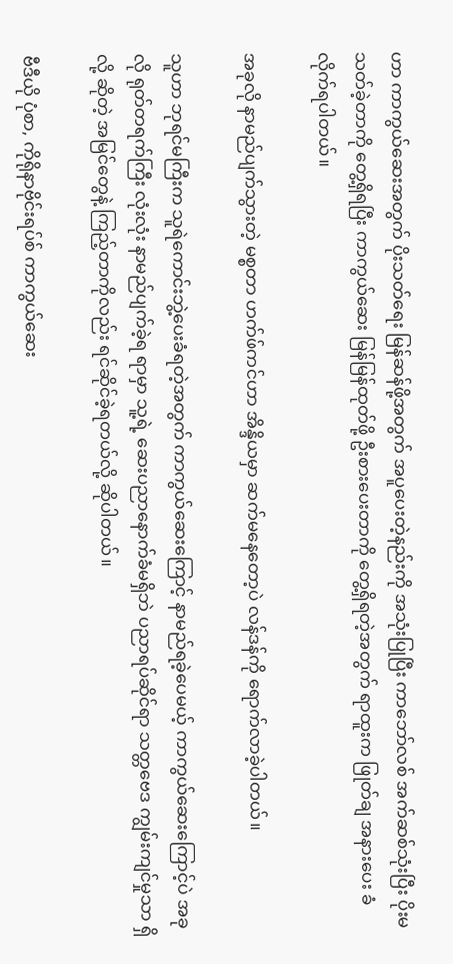ဟာ ကာကွယ်ဆေးအတွက် ပိုးသတ်ရေး မြန်ဆန်ဖို့အတွက် အပူပေးတဲ့နည်းကို အသုံးပြုပြီး ကာဘော်လစ် အက်ဆစ်သုံးပြီး ပိုးမသတ်ခဲ့တာကို တွေ့ရှိရပြီး ကာကွယ်ဆေး မြန်မြန်ထုတ်ဖို့ ဦးစားပေးတာကို တွေ့ရှိရတဲ့အတွက် ရာထူးက ဖြုတ်ချ အနားပေး ခံလိုက်ရပါတယ်။

အခုလို နာမည်ပျက်သွားတဲ့ မစ္စတာ ဟက်ဖ်ကင်ဟာ အိန္ဒိယမှာ ဆက်မနေတော့ပဲ လန်ဒန်ကို ရောက်လာခဲ့ပါတယ်။

သူဟာ ဘုရင်မကြီးက သူရဲကောင်းဘွဲ့ပေးခံရတဲ့အတွက် ကာကွယ်ဆေးကြောင့် နာမည်ရခဲ့ပေမယ့် ကာကွယ်ဆေးကြောင့်ပဲ အခုလို ရုတ်တရက်ကြီး လုံးလုံး နာမည်ပျက်ခဲ့ရ ရာမှာ သူ့ရဲ့ ဆေးပညာနောက်ခံမရှိဘဲ ပညာရပ်ဆိုင်ရာ သတ္တဗေဒ ကျွမ်းကျင်မှုသာ ရှိလို့ ဆိုတဲ့ အမြင်တွေနဲ့ ကြည့်တာကိုလည်း ရင်ဆိုင်ခဲ့ရတယ်လို့ ဆိုပါတယ်။

ဗီဒီယို ပုံစာ, ကိုရိုနာဗိုင်းရပ်စ် ကာကွယ်ဆေး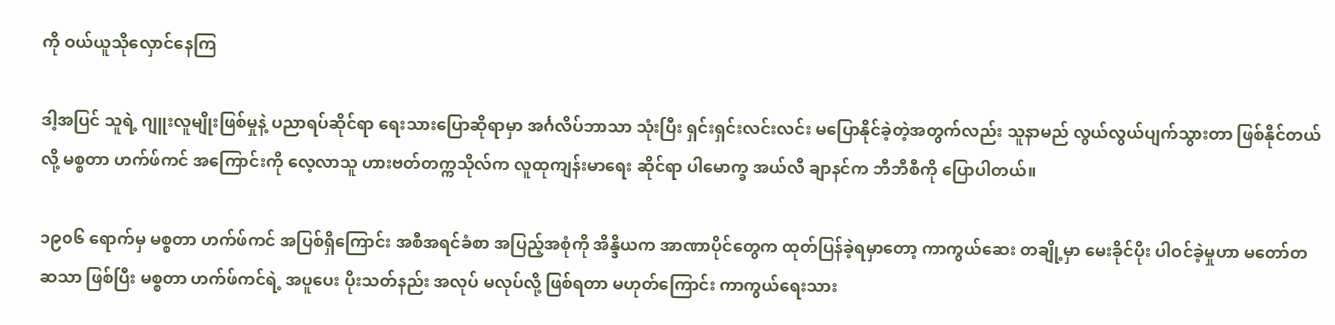ကို ဝယ်ယူသိုလှောင်နေကြ

ဒါ့အပြင် သူရဲ့ ဂျူးလူမျိုးဖြစ်မှုနဲ့ ပညာရပ်ဆိုင်ရာ ရေးသားပြောဆိုရာမှာ အင်္ဂလိပ်ဘာသာ သုံးပြီး ရှင်းရှင်းလင်းလင်း မပြောနိုင်ခဲ့တဲ့အတွက်လည်း သူနာမည် လွယ်လွယ်ပျက်သွားတာ ဖြစ်နိုင်တယ်လို့ မစ္စတာ ဟက်ဖ်ကင် အကြောင်းကို လေ့လာသူ ဟားဗတ်တက္ကသိုလ်က လူထုကျန်းမာရေး ဆိုင်ရာ ပါမောက္ခ အယ်လီ ချာနင်က ဘီဘီစီကို ပြောပါတယ်။

၁၉၀၆ ရောက်မှ မစ္စတာ ဟက်ဖ်ကင် အပြစ်ရှိကြောင်း အစီအရင်ခံစာ အပြည့်အစုံကို အိန္ဒိယက အာဏာပိုင်တွေက ထုတ်ပြန်ခဲ့ရမှာတော့ ကာကွယ်ဆေး တချို့မှာ မေးခိုင်ပိုး ပါဝင်ခဲ့မှုဟာ မတော်တဆသာ ဖြစ်ပြီး မစ္စတာ ဟက်ဖ်ကင်ရဲ့ အပူပေး ပိုးသတ်နည်း အလုပ် မလုပ်လို့ ဖြစ်ရတာ မဟုတ်ကြောင်း ကာကွယ်ရေးသား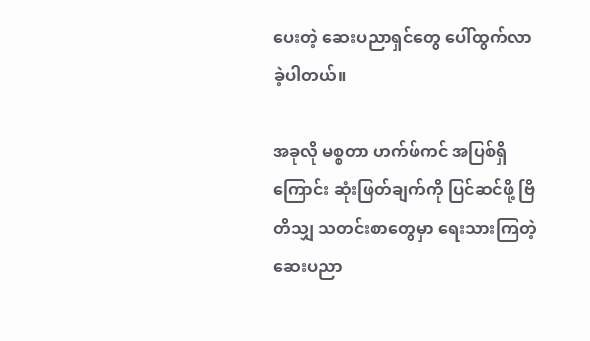ပေးတဲ့ ဆေးပညာရှင်တွေ ပေါ်ထွက်လာခဲ့ပါတယ်။

အခုလို မစ္စတာ ဟက်ဖ်ကင် အပြစ်ရှိကြောင်း ဆုံးဖြတ်ချက်ကို ပြင်ဆင်ဖို့ ဗြိတိသျှ သတင်းစာတွေမှာ ရေးသားကြတဲ့ ဆေးပညာ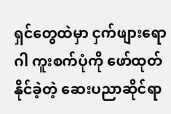ရှင်တွေထဲမှာ ငှက်ဖျားရောဂါ ကူးစက်ပုံကို ဖော်ထုတ်နိုင်ခဲ့တဲ့ ဆေးပညာဆိုင်ရာ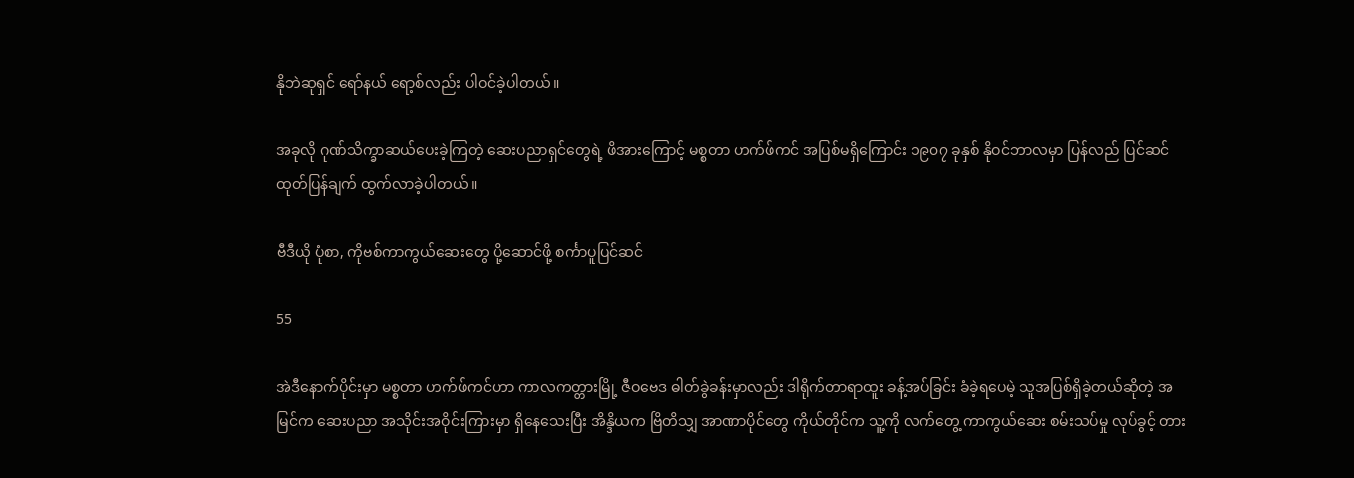နိုဘဲဆုရှင် ရော်နယ် ရော့စ်လည်း ပါဝင်ခဲ့ပါတယ်။

အခုလို ဂုဏ်သိက္ခာဆယ်ပေးခဲ့ကြတဲ့ ဆေးပညာရှင်တွေရဲ့ ဖိအားကြောင့် မစ္စတာ ဟက်ဖ်ကင် အပြစ်မရှိကြောင်း ၁၉၀၇ ခုနှစ် နိုဝင်ဘာလမှာ ပြန်လည် ပြင်ဆင် ထုတ်ပြန်ချက် ထွက်လာခဲ့ပါတယ်။

ဗီဒီယို ပုံစာ, ကိုဗစ်ကာကွယ်ဆေးတွေ ပို့ဆောင်ဖို့ စင်္ကာပူပြင်ဆင်

55

အဲဒီနောက်ပိုင်းမှာ မစ္စတာ ဟက်ဖ်ကင်ဟာ ကာလကတ္တားမြို့ ဇီဝဗေဒ ဓါတ်ခွဲခန်းမှာလည်း ဒါရိုက်တာရာထူး ခန့်အပ်ခြင်း ခံခဲ့ရပေမဲ့ သူအပြစ်ရှိခဲ့တယ်ဆိုတဲ့ အမြင်က ဆေးပညာ အသိုင်းအဝိုင်းကြားမှာ ရှိနေသေးပြီး အိန္ဒိယက ဗြိတိသျှ အာဏာပိုင်တွေ ကိုယ်တိုင်က သူ့ကို လက်တွေ့ ကာကွယ်ဆေး စမ်းသပ်မှု လုပ်ခွင့် တား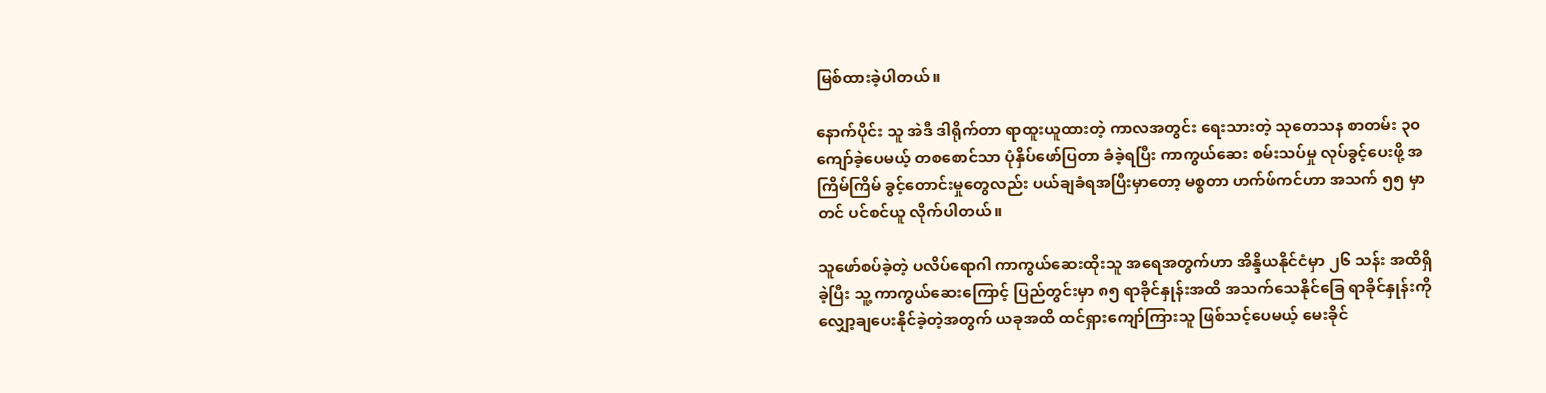မြစ်ထားခဲ့ပါတယ်။

နောက်ပိုင်း သူ အဲဒီ ဒါရိုက်တာ ရာထူးယူထားတဲ့ ကာလအတွင်း ရေးသားတဲ့ သုတေသန စာတမ်း ၃၀ ကျော်ခဲ့ပေမယ့် တစစောင်သာ ပုံနှိပ်ဖော်ပြတာ ခံခဲ့ရပြီး ကာကွယ်ဆေး စမ်းသပ်မှု လုပ်ခွင့်ပေးဖို့ အကြိမ်ကြိမ် ခွင့်တောင်းမှုတွေလည်း ပယ်ချခံရအပြီးမှာတော့ မစ္စတာ ဟက်ဖ်ကင်ဟာ အသက် ၅၅ မှာတင် ပင်စင်ယူ လိုက်ပါတယ်။

သူဖော်စပ်ခဲ့တဲ့ ပလိပ်ရောဂါ ကာကွယ်ဆေးထိုးသူ အရေအတွက်ဟာ အိန္ဒိယနိုင်ငံမှာ ၂၆ သန်း အထိရှိခဲ့ပြီး သူ့ ကာကွယ်ဆေးကြောင့် ပြည်တွင်းမှာ ၈၅ ရာခိုင်နှုန်းအထိ အသက်သေနိုင်ခြေ ရာခိုင်နှုန်းကိုလျှော့ချပေးနိုင်ခဲ့တဲ့အတွက် ယခုအထိ ထင်ရှားကျော်ကြားသူ ဖြစ်သင့်ပေမယ့် မေးခိုင်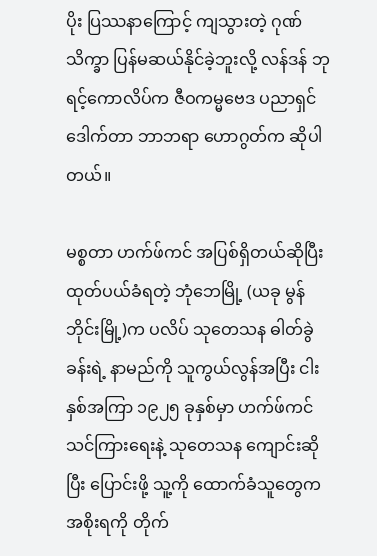ပိုး ပြဿနာကြောင့် ကျသွားတဲ့ ဂုဏ်သိက္ခာ ပြန်မဆယ်နိုင်ခဲ့ဘူးလို့ လန်ဒန် ဘုရင့်ကောလိပ်က ဇီဝကမ္မဗေဒ ပညာရှင် ဒေါက်တာ ဘာဘရာ ဟောဂွတ်က ဆိုပါတယ်။

မစ္စတာ ဟက်ဖ်ကင် အပြစ်ရှိတယ်ဆိုပြီး ထုတ်ပယ်ခံရတဲ့ ဘုံဘေမြို့ (ယခု မွန်ဘိုင်းမြို့)က ပလိပ် သုတေသန ဓါတ်ခွဲခန်းရဲ့ နာမည်ကို သူကွယ်လွန်အပြီး ငါးနှစ်အကြာ ၁၉၂၅ ခုနှစ်မှာ ဟက်ဖ်ကင် သင်ကြားရေးနဲ့ သုတေသန ကျောင်းဆိုပြီး ပြောင်းဖို့ သူ့ကို ထောက်ခံသူတွေက အစိုးရကို တိုက်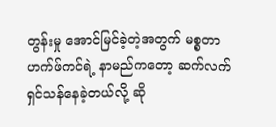တွန်းမှု အောင်မြင်ခဲ့တဲ့အတွက် မစ္စတာ ဟက်ဖ်ကင်ရဲ့ နာမည်ကတော့ ဆက်လက် ရှင်သန်နေခဲ့တယ်လို့ ဆို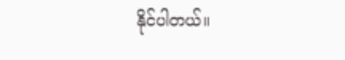နိုင်ပါတယ်။